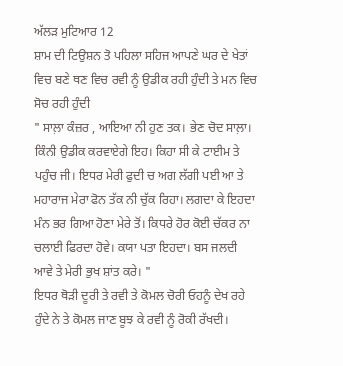ਅੱਲੜ ਮੁਟਿਆਰ 12
ਸ਼ਾਮ ਦੀ ਟਿਉਸ਼ਨ ਤੋ ਪਹਿਲਾ ਸਹਿਜ ਆਪਣੇ ਘਰ ਦੇ ਖੇਤਾਂ ਵਿਚ ਬਣੇ ਥਣ ਵਿਚ ਰਵੀ ਨੂੰ ਉਡੀਕ ਰਹੀ ਹੁੰਦੀ ਤੇ ਮਨ ਵਿਚ ਸੋਚ ਰਹੀ ਹੁੰਦੀ
" ਸਾਲ਼ਾ ਕੰਜ਼ਰ , ਆਇਆ ਨੀ ਹੁਣ ਤਕ। ਭੇਣ ਚੋਦ ਸਾਲ਼ਾ। ਕਿੰਨੀ ਉਡੀਕ ਕਰਵਾਏਗੇ ਇਹ। ਕਿਹਾ ਸੀ ਕੇ ਟਾਈਮ ਤੇ ਪਹੁੰਚ ਜੀ। ਇਧਰ ਮੇਰੀ ਫੁਦੀ ਚ ਅਗ ਲੱਗੀ ਪਈ ਆ ਤੇ ਮਹਾਰਾਜ ਮੇਰਾ ਫੋਨ ਤੱਕ ਨੀ ਚੁੱਕ ਰਿਹਾ। ਲਗਦਾ ਕੇ ਇਹਦਾ ਮੰਨ ਭਰ ਗਿਆ ਹੋਣਾ ਮੇਰੇ ਤੋਂ। ਕਿਧਰੇ ਹੋਰ ਕੋਈ ਚੱਕਰ ਨਾ ਚਲਾਈ ਫਿਰਦਾ ਹੋਵੇ। ਕਯਾ ਪਤਾ ਇਹਦਾ। ਬਸ ਜਲਦੀ ਆਵੇ ਤੇ ਮੇਰੀ ਭੁਖ ਸ਼ਾਂਤ ਕਰੇ। "
ਇਧਰ ਥੋੜੀ ਦੂਰੀ ਤੇ ਰਵੀ ਤੇ ਕੋਮਲ ਚੋਰੀ ਓਹਨੂੰ ਦੇਖ ਰਹੇ ਹੁੰਦੇ ਨੇ ਤੇ ਕੋਮਲ ਜਾਣ ਬੂਝ ਕੇ ਰਵੀ ਨੂੰ ਰੋਕੀ ਰੱਖਦੀ।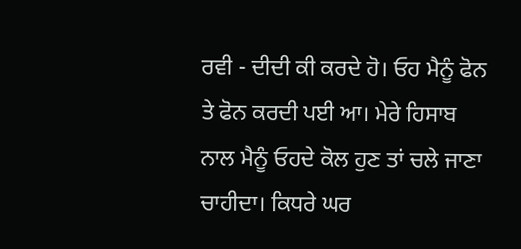ਰਵੀ - ਦੀਦੀ ਕੀ ਕਰਦੇ ਹੋ। ਓਹ ਮੈਨੂੰ ਫੋਨ ਤੇ ਫੋਨ ਕਰਦੀ ਪਈ ਆ। ਮੇਰੇ ਹਿਸਾਬ ਨਾਲ ਮੈਨੂੰ ਓਹਦੇ ਕੋਲ ਹੁਣ ਤਾਂ ਚਲੇ ਜਾਣਾ ਚਾਹੀਦਾ। ਕਿਧਰੇ ਘਰ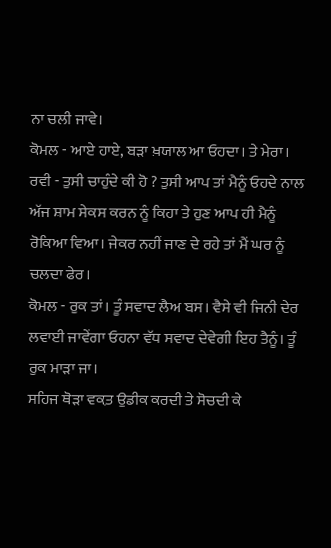ਨਾ ਚਲੀ ਜਾਵੇ।
ਕੋਮਲ - ਆਏ ਹਾਏ, ਬੜਾ ਖ਼ਯਾਲ ਆ ਓਹਦਾ। ਤੇ ਮੇਰਾ।
ਰਵੀ - ਤੁਸੀ ਚਾਹੁੰਦੇ ਕੀ ਹੋ ? ਤੁਸੀ ਆਪ ਤਾਂ ਮੈਨੂੰ ਓਹਦੇ ਨਾਲ ਅੱਜ ਸ਼ਾਮ ਸੇਕਸ ਕਰਨ ਨੂੰ ਕਿਹਾ ਤੇ ਹੁਣ ਆਪ ਹੀ ਮੈਨੂੰ ਰੋਕਿਆ ਵਿਆ। ਜੇਕਰ ਨਹੀਂ ਜਾਣ ਦੇ ਰਹੇ ਤਾਂ ਮੈਂ ਘਰ ਨੂੰ ਚਲਦਾ ਫੇਰ।
ਕੋਮਲ - ਰੁਕ ਤਾਂ। ਤੂੰ ਸਵਾਦ ਲੈਅ ਬਸ। ਵੈਸੇ ਵੀ ਜਿਨੀ ਦੇਰ ਲਵਾਈ ਜਾਵੇਂਗਾ ਓਹਨਾ ਵੱਧ ਸਵਾਦ ਦੇਵੇਗੀ ਇਹ ਤੈਨੂੰ। ਤੂੰ ਰੁਕ ਮਾੜਾ ਜਾ।
ਸਹਿਜ ਥੋੜਾ ਵਕ਼ਤ ਉਡੀਕ ਕਰਦੀ ਤੇ ਸੋਚਦੀ ਕੇ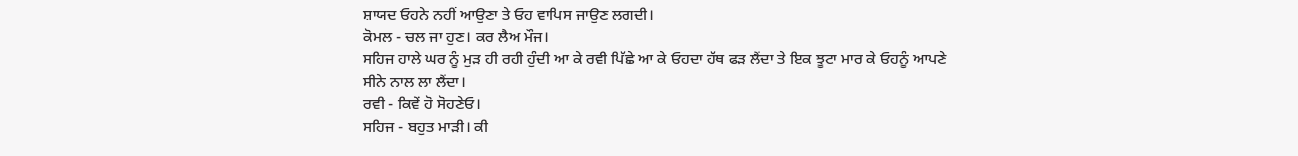ਸ਼ਾਯਦ ਓਹਨੇ ਨਹੀਂ ਆਉਣਾ ਤੇ ਓਹ ਵਾਪਿਸ ਜਾਉਣ ਲਗਦੀ।
ਕੋਮਲ - ਚਲ ਜਾ ਹੁਣ। ਕਰ ਲੈਅ ਮੌਜ।
ਸਹਿਜ ਹਾਲੇ ਘਰ ਨੂੰ ਮੁੜ ਹੀ ਰਹੀ ਹੁੰਦੀ ਆ ਕੇ ਰਵੀ ਪਿੱਛੇ ਆ ਕੇ ਓਹਦਾ ਹੱਥ ਫੜ ਲੈਂਦਾ ਤੇ ਇਕ ਝੂਟਾ ਮਾਰ ਕੇ ਓਹਨੂੰ ਆਪਣੇ ਸੀਨੇ ਨਾਲ ਲਾ ਲੈਂਦਾ।
ਰਵੀ - ਕਿਵੇਂ ਹੋ ਸੋਹਣੇਓ।
ਸਹਿਜ - ਬਹੁਤ ਮਾੜੀ। ਕੀ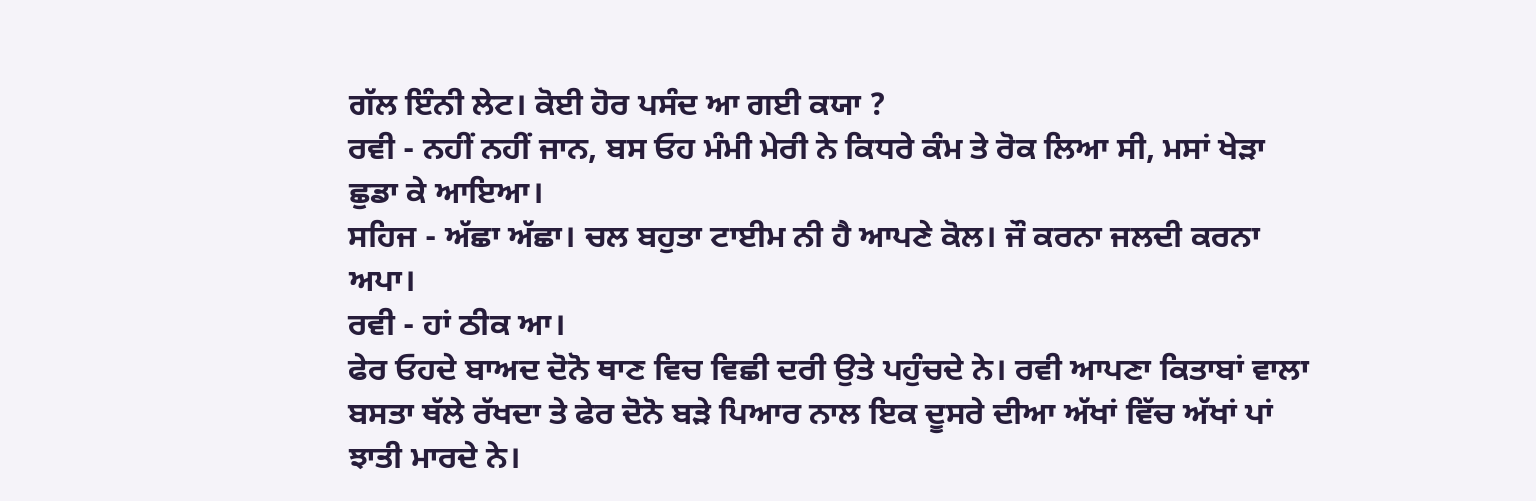ਗੱਲ ਇੰਨੀ ਲੇਟ। ਕੋਈ ਹੋਰ ਪਸੰਦ ਆ ਗਈ ਕਯਾ ?
ਰਵੀ - ਨਹੀਂ ਨਹੀਂ ਜਾਨ, ਬਸ ਓਹ ਮੰਮੀ ਮੇਰੀ ਨੇ ਕਿਧਰੇ ਕੰਮ ਤੇ ਰੋਕ ਲਿਆ ਸੀ, ਮਸਾਂ ਖੇੜਾ ਛੁਡਾ ਕੇ ਆਇਆ।
ਸਹਿਜ - ਅੱਛਾ ਅੱਛਾ। ਚਲ ਬਹੁਤਾ ਟਾਈਮ ਨੀ ਹੈ ਆਪਣੇ ਕੋਲ। ਜੌ ਕਰਨਾ ਜਲਦੀ ਕਰਨਾ ਅਪਾ।
ਰਵੀ - ਹਾਂ ਠੀਕ ਆ।
ਫੇਰ ਓਹਦੇ ਬਾਅਦ ਦੋਨੋ ਥਾਣ ਵਿਚ ਵਿਛੀ ਦਰੀ ਉਤੇ ਪਹੁੰਚਦੇ ਨੇ। ਰਵੀ ਆਪਣਾ ਕਿਤਾਬਾਂ ਵਾਲਾ ਬਸਤਾ ਥੱਲੇ ਰੱਖਦਾ ਤੇ ਫੇਰ ਦੋਨੋ ਬੜੇ ਪਿਆਰ ਨਾਲ ਇਕ ਦੂਸਰੇ ਦੀਆ ਅੱਖਾਂ ਵਿੱਚ ਅੱਖਾਂ ਪਾਂ ਝਾਤੀ ਮਾਰਦੇ ਨੇ।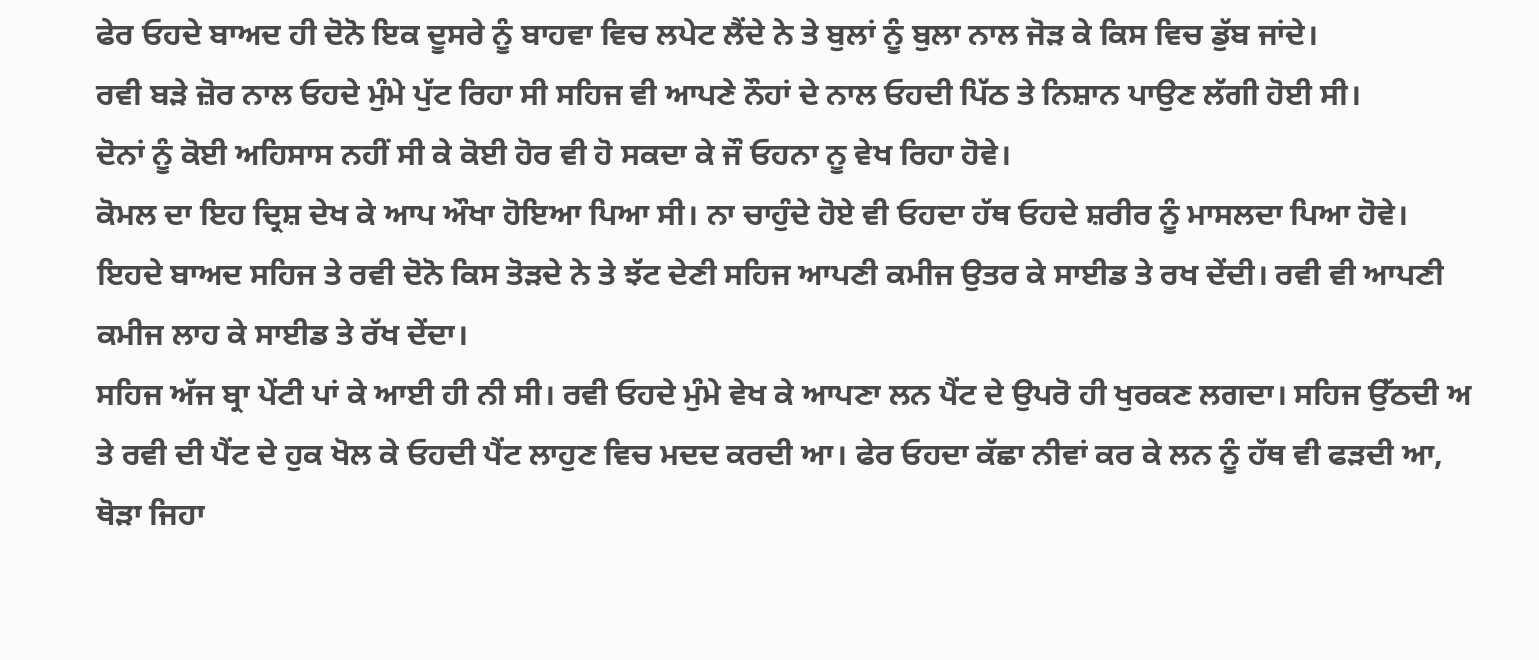ਫੇਰ ਓਹਦੇ ਬਾਅਦ ਹੀ ਦੋਨੋ ਇਕ ਦੂਸਰੇ ਨੂੰ ਬਾਹਵਾ ਵਿਚ ਲਪੇਟ ਲੈਂਦੇ ਨੇ ਤੇ ਬੁਲਾਂ ਨੂੰ ਬੁਲਾ ਨਾਲ ਜੋੜ ਕੇ ਕਿਸ ਵਿਚ ਡੁੱਬ ਜਾਂਦੇ।
ਰਵੀ ਬੜੇ ਜ਼ੋਰ ਨਾਲ ਓਹਦੇ ਮੁੰਮੇ ਪੁੱਟ ਰਿਹਾ ਸੀ ਸਹਿਜ ਵੀ ਆਪਣੇ ਨੌਹਾਂ ਦੇ ਨਾਲ ਓਹਦੀ ਪਿੱਠ ਤੇ ਨਿਸ਼ਾਨ ਪਾਉਣ ਲੱਗੀ ਹੋਈ ਸੀ।
ਦੋਨਾਂ ਨੂੰ ਕੋਈ ਅਹਿਸਾਸ ਨਹੀਂ ਸੀ ਕੇ ਕੋਈ ਹੋਰ ਵੀ ਹੋ ਸਕਦਾ ਕੇ ਜੌ ਓਹਨਾ ਨੂ ਵੇਖ ਰਿਹਾ ਹੋਵੇ।
ਕੋਮਲ ਦਾ ਇਹ ਦ੍ਰਿਸ਼ ਦੇਖ ਕੇ ਆਪ ਔਖਾ ਹੋਇਆ ਪਿਆ ਸੀ। ਨਾ ਚਾਹੁੰਦੇ ਹੋਏ ਵੀ ਓਹਦਾ ਹੱਥ ਓਹਦੇ ਸ਼ਰੀਰ ਨੂੰ ਮਾਸਲਦਾ ਪਿਆ ਹੋਵੇ।
ਇਹਦੇ ਬਾਅਦ ਸਹਿਜ ਤੇ ਰਵੀ ਦੋਨੋ ਕਿਸ ਤੋੜਦੇ ਨੇ ਤੇ ਝੱਟ ਦੇਣੀ ਸਹਿਜ ਆਪਣੀ ਕਮੀਜ ਉਤਰ ਕੇ ਸਾਈਡ ਤੇ ਰਖ ਦੇਂਦੀ। ਰਵੀ ਵੀ ਆਪਣੀ ਕਮੀਜ ਲਾਹ ਕੇ ਸਾਈਡ ਤੇ ਰੱਖ ਦੇਂਦਾ।
ਸਹਿਜ ਅੱਜ ਬ੍ਰਾ ਪੇਂਟੀ ਪਾਂ ਕੇ ਆਈ ਹੀ ਨੀ ਸੀ। ਰਵੀ ਓਹਦੇ ਮੁੰਮੇ ਵੇਖ ਕੇ ਆਪਣਾ ਲਨ ਪੈਂਟ ਦੇ ਉਪਰੋ ਹੀ ਖੁਰਕਣ ਲਗਦਾ। ਸਹਿਜ ਉੱਠਦੀ ਅ ਤੇ ਰਵੀ ਦੀ ਪੈਂਟ ਦੇ ਹੁਕ ਖੋਲ ਕੇ ਓਹਦੀ ਪੈਂਟ ਲਾਹੁਣ ਵਿਚ ਮਦਦ ਕਰਦੀ ਆ। ਫੇਰ ਓਹਦਾ ਕੱਛਾ ਨੀਵਾਂ ਕਰ ਕੇ ਲਨ ਨੂੰ ਹੱਥ ਵੀ ਫੜਦੀ ਆ, ਥੋੜਾ ਜਿਹਾ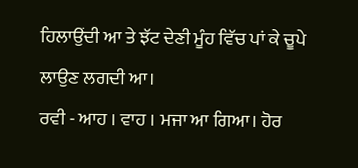ਹਿਲਾਉਂਦੀ ਆ ਤੇ ਝੱਟ ਦੇਣੀ ਮੂੰਹ ਵਿੱਚ ਪਾਂ ਕੇ ਚੂਪੇ ਲਾਉਣ ਲਗਦੀ ਆ।
ਰਵੀ - ਆਹ । ਵਾਹ । ਮਜਾ ਆ ਗਿਆ। ਹੋਰ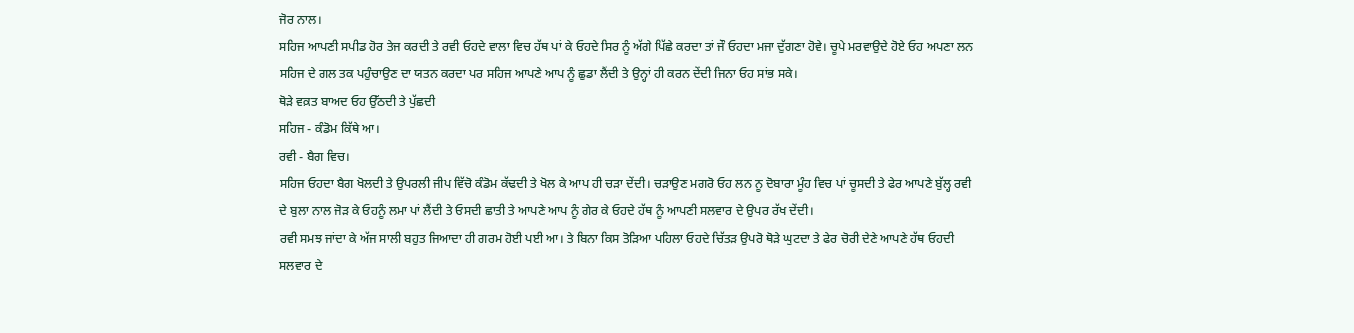ਜੋਰ ਨਾਲ।
ਸਹਿਜ ਆਪਣੀ ਸਪੀਡ ਹੋਰ ਤੇਜ ਕਰਦੀ ਤੇ ਰਵੀ ਓਹਦੇ ਵਾਲਾ ਵਿਚ ਹੱਥ ਪਾਂ ਕੇ ਓਹਦੇ ਸਿਰ ਨੂੰ ਅੱਗੇ ਪਿੱਛੇ ਕਰਦਾ ਤਾਂ ਜੌ ਓਹਦਾ ਮਜਾ ਦੁੱਗਣਾ ਹੋਵੇ। ਚੂਪੇ ਮਰਵਾਉਦੇ ਹੋਏ ਓਹ ਅਪਣਾ ਲਨ ਸਹਿਜ ਦੇ ਗਲ ਤਕ ਪਹੁੰਚਾਉਣ ਦਾ ਯਤਨ ਕਰਦਾ ਪਰ ਸਹਿਜ ਆਪਣੇ ਆਪ ਨੂੰ ਛੁਡਾ ਲੈਂਦੀ ਤੇ ਉਨ੍ਹਾਂ ਹੀ ਕਰਨ ਦੇਂਦੀ ਜਿਨਾ ਓਹ ਸਾਂਭ ਸਕੇ।
ਥੋੜੇ ਵਕ਼ਤ ਬਾਅਦ ਓਹ ਉੱਠਦੀ ਤੇ ਪੁੱਛਦੀ
ਸਹਿਜ - ਕੰਡੋਮ ਕਿੱਥੇ ਆ।
ਰਵੀ - ਬੈਗ ਵਿਚ।
ਸਹਿਜ ਓਹਦਾ ਬੈਗ ਖੋਲਦੀ ਤੇ ਉਪਰਲੀ ਜੀਪ ਵਿੱਚੋ ਕੰਡੋਮ ਕੱਢਦੀ ਤੇ ਖੋਲ ਕੇ ਆਪ ਹੀ ਚੜਾ ਦੇਂਦੀ। ਚੜਾਉਣ ਮਗਰੋ ਓਹ ਲਨ ਨੂ ਦੋਬਾਰਾ ਮੂੰਹ ਵਿਚ ਪਾਂ ਚੂਸਦੀ ਤੇ ਫੇਰ ਆਪਣੇ ਬੁੱਲ੍ਹ ਰਵੀ ਦੇ ਬੁਲਾ ਨਾਲ ਜੋੜ ਕੇ ਓਹਨੂੰ ਲਮਾ ਪਾਂ ਲੈਂਦੀ ਤੇ ਓਸਦੀ ਛਾਤੀ ਤੇ ਆਪਣੇ ਆਪ ਨੂੰ ਗੇਰ ਕੇ ਓਹਦੇ ਹੱਥ ਨੂੰ ਆਪਣੀ ਸਲਵਾਰ ਦੇ ਉਪਰ ਰੱਖ ਦੇਂਦੀ।
ਰਵੀ ਸਮਝ ਜਾਂਦਾ ਕੇ ਅੱਜ ਸਾਲੀ ਬਹੁਤ ਜਿਆਦਾ ਹੀ ਗਰਮ ਹੋਈ ਪਈ ਆ। ਤੇ ਬਿਨਾ ਕਿਸ ਤੋੜਿਆ ਪਹਿਲਾ ਓਹਦੇ ਚਿੱਤੜ ਉਪਰੋ ਥੋੜੇ ਘੁਟਦਾ ਤੇ ਫੇਰ ਚੋਰੀ ਦੇਣੇ ਆਪਣੇ ਹੱਥ ਓਹਦੀ ਸਲਵਾਰ ਦੇ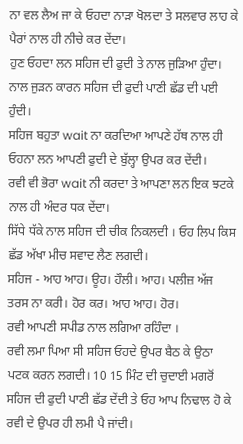ਨਾ ਵਲ ਲੈਅ ਜਾ ਕੇ ਓਹਦਾ ਨਾੜਾ ਖੋਲਦਾ ਤੇ ਸਲਵਾਰ ਲਾਹ ਕੇ ਪੈਰਾਂ ਨਾਲ ਹੀ ਨੀਚੇ ਕਰ ਦੇਂਦਾ।
ਹੁਣ ਓਹਦਾ ਲਨ ਸਹਿਜ ਦੀ ਫੁਦੀ ਤੇ ਨਾਲ ਜੁੜਿਆ ਹੁੰਦਾ। ਨਾਲ ਜੁੜਨ ਕਾਰਨ ਸਹਿਜ ਦੀ ਫੁਦੀ ਪਾਣੀ ਛੱਡ ਦੀ ਪਈ ਹੁੰਦੀ।
ਸਹਿਜ ਬਹੁਤਾ wait ਨਾ ਕਰਦਿਆ ਆਪਣੇ ਹੱਥ ਨਾਲ ਹੀ ਓਹਨਾ ਲਨ ਆਪਣੀ ਫੁਦੀ ਦੇ ਬੁੱਲ੍ਹਾ ਉਪਰ ਕਰ ਦੇਂਦੀ।
ਰਵੀ ਵੀ ਭੋਰਾ wait ਨੀ ਕਰਦਾ ਤੇ ਆਪਣਾ ਲਨ ਇਕ ਝਟਕੇ ਨਾਲ ਹੀ ਅੰਦਰ ਧਕ ਦੇਂਦਾ।
ਸਿੱਧੇ ਧੱਕੇ ਨਾਲ ਸਹਿਜ ਦੀ ਚੀਕ ਨਿਕਲਦੀ । ਓਹ ਲਿਪ ਕਿਸ ਛੱਡ ਅੱਖਾ ਮੀਚ ਸਵਾਦ ਲੈਣ ਲਗਦੀ।
ਸਹਿਜ - ਆਹ ਆਹ। ਊਹ। ਹੌਲੀ। ਆਹ। ਪਲੀਜ਼ ਅੱਜ ਤਰਸ ਨਾ ਕਰੀ। ਹੋਰ ਕਰ। ਆਹ ਆਹ। ਹੋਰ।
ਰਵੀ ਆਪਣੀ ਸਪੀਡ ਨਾਲ ਲਗਿਆ ਰਹਿੰਦਾ ।
ਰਵੀ ਲਮਾ ਪਿਆ ਸੀ ਸਹਿਜ ਓਹਦੇ ਉਪਰ ਬੈਠ ਕੇ ਉਠਾ ਪਟਕ ਕਰਨ ਲਗਦੀ। 10 15 ਮਿੰਟ ਦੀ ਚੁਦਾਈ ਮਗਰੋਂ ਸਹਿਜ ਦੀ ਫੁਦੀ ਪਾਣੀ ਛੱਡ ਦੇਂਦੀ ਤੇ ਓਹ ਆਪ ਨਿਢਾਲ ਹੋ ਕੇ ਰਵੀ ਦੇ ਉਪਰ ਹੀ ਲਮੀ ਪੈ ਜਾਂਦੀ।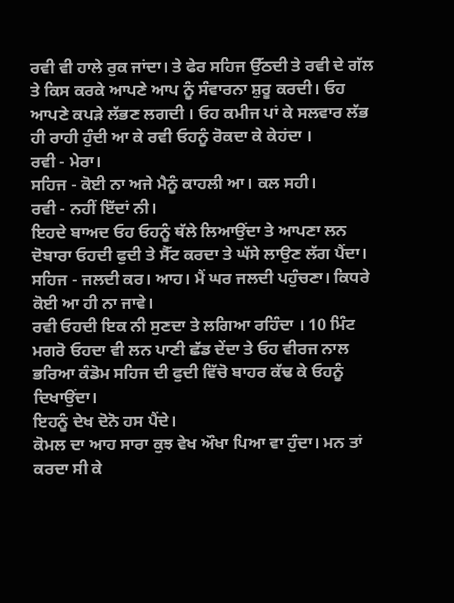ਰਵੀ ਵੀ ਹਾਲੇ ਰੁਕ ਜਾਂਦਾ। ਤੇ ਫੇਰ ਸਹਿਜ ਉੱਠਦੀ ਤੇ ਰਵੀ ਦੇ ਗੱਲ ਤੇ ਕਿਸ ਕਰਕੇ ਆਪਣੇ ਆਪ ਨੂੰ ਸੰਵਾਰਨਾ ਸ਼ੁਰੂ ਕਰਦੀ। ਓਹ ਆਪਣੇ ਕਪੜੇ ਲੱਭਣ ਲਗਦੀ । ਓਹ ਕਮੀਜ ਪਾਂ ਕੇ ਸਲਵਾਰ ਲੱਭ ਹੀ ਰਾਹੀ ਹੁੰਦੀ ਆ ਕੇ ਰਵੀ ਓਹਨੂੰ ਰੋਕਦਾ ਕੇ ਕੇਹਂਦਾ ।
ਰਵੀ - ਮੇਰਾ।
ਸਹਿਜ - ਕੋਈ ਨਾ ਅਜੇ ਮੈਨੂੰ ਕਾਹਲੀ ਆ। ਕਲ ਸਹੀ।
ਰਵੀ - ਨਹੀਂ ਇੱਦਾਂ ਨੀ।
ਇਹਦੇ ਬਾਅਦ ਓਹ ਓਹਨੂੰ ਥੱਲੇ ਲਿਆਉਂਦਾ ਤੇ ਆਪਣਾ ਲਨ ਦੋਬਾਰਾ ਓਹਦੀ ਫੁਦੀ ਤੇ ਸੈੱਟ ਕਰਦਾ ਤੇ ਘੱਸੇ ਲਾਉਣ ਲੱਗ ਪੈਂਦਾ।
ਸਹਿਜ - ਜਲਦੀ ਕਰ। ਆਹ। ਮੈਂ ਘਰ ਜਲਦੀ ਪਹੁੰਚਣਾ। ਕਿਧਰੇ ਕੋਈ ਆ ਹੀ ਨਾ ਜਾਵੇ।
ਰਵੀ ਓਹਦੀ ਇਕ ਨੀ ਸੁਣਦਾ ਤੇ ਲਗਿਆ ਰਹਿੰਦਾ । 10 ਮਿੰਟ ਮਗਰੋ ਓਹਦਾ ਵੀ ਲਨ ਪਾਣੀ ਛੱਡ ਦੇਂਦਾ ਤੇ ਓਹ ਵੀਰਜ ਨਾਲ ਭਰਿਆ ਕੰਡੋਮ ਸਹਿਜ ਦੀ ਫੁਦੀ ਵਿੱਚੋ ਬਾਹਰ ਕੱਢ ਕੇ ਓਹਨੂੰ ਦਿਖਾਉਂਦਾ।
ਇਹਨੂੰ ਦੇਖ ਦੋਨੋ ਹਸ ਪੈਂਦੇ।
ਕੋਮਲ ਦਾ ਆਹ ਸਾਰਾ ਕੁਝ ਵੇਖ ਔਖਾ ਪਿਆ ਵਾ ਹੁੰਦਾ। ਮਨ ਤਾਂ ਕਰਦਾ ਸੀ ਕੇ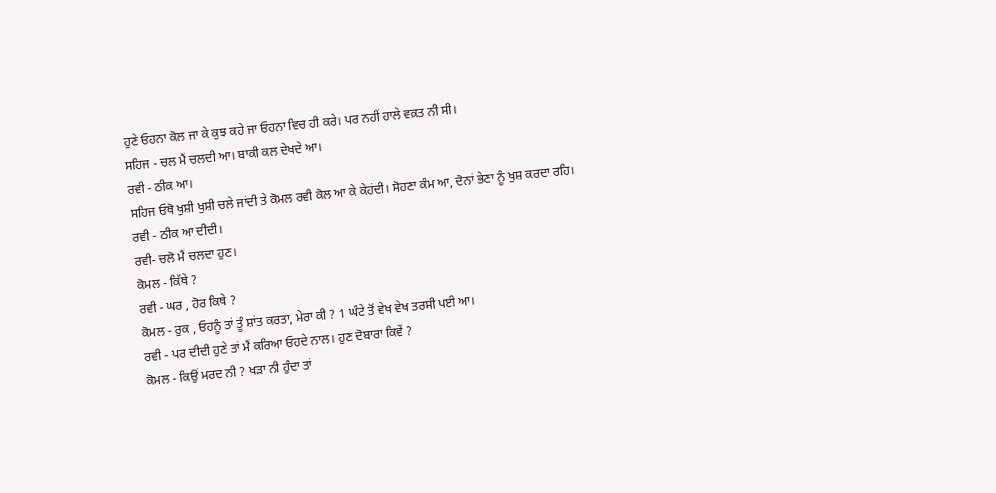ਹੁਣੇ ਓਹਨਾ ਕੋਲ ਜਾ ਕੇ ਕੁਝ ਕਹੇ ਜਾ ਓਹਨਾ ਵਿਚ ਹੀ ਕਰੇ। ਪਰ ਨਹੀਂ ਹਾਲੇ ਵਕ਼ਤ ਨੀ ਸੀ।
ਸਹਿਜ - ਚਲ ਮੈਂ ਚਲਦੀ ਆ। ਬਾਕੀ ਕਲ ਦੇਖਦੇ ਆ।
ਰਵੀ - ਠੀਕ ਆ।
ਸਹਿਜ ਓਥੋ ਖੁਸ਼ੀ ਖੁਸ਼ੀ ਚਲੇ ਜਾਂਦੀ ਤੇ ਕੋਮਲ ਰਵੀ ਕੋਲ ਆ ਕੇ ਕੇਹਂਦੀ। ਸੋਹਣਾ ਕੰਮ ਆ, ਦੋਨਾਂ ਭੇਣਾ ਨੂੰ ਖੁਸ਼ ਕਰਦਾ ਰਹਿ।
ਰਵੀ - ਠੀਕ ਆ ਦੀਦੀ।
ਰਵੀ- ਚਲੋ ਮੈਂ ਚਲਦਾ ਹੁਣ।
ਕੋਮਲ - ਕਿੱਥੇ ?
ਰਵੀ - ਘਰ , ਹੋਰ ਕਿਥੇ ?
ਕੋਮਲ - ਰੁਕ , ਓਹਨੂੰ ਤਾਂ ਤੂੰ ਸ਼ਾਂਤ ਕਰਤਾ, ਮੇਰਾ ਕੀ ? 1 ਘੰਟੇ ਤੋਂ ਵੇਖ ਵੇਖ ਤਰਸੀ ਪਈ ਆ।
ਰਵੀ - ਪਰ ਦੀਦੀ ਹੁਣੇ ਤਾਂ ਮੈਂ ਕਰਿਆ ਓਹਦੇ ਨਾਲ। ਹੁਣ ਦੋਬਾਰਾ ਕਿਵੇਂ ?
ਕੋਮਲ - ਕਿਉਂ ਮਰਦ ਨੀ ? ਖੜਾ ਨੀ ਹੁੰਦਾ ਤਾਂ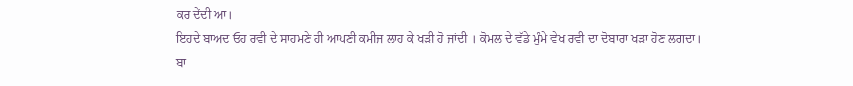ਕਰ ਦੇਂਦੀ ਆ।
ਇਹਦੇ ਬਾਅਦ ਓਹ ਰਵੀ ਦੇ ਸਾਹਮਣੇ ਹੀ ਆਪਣੀ ਕਮੀਜ ਲਾਹ ਕੇ ਖੜੀ ਹੋ ਜਾਂਦੀ । ਕੋਮਲ ਦੇ ਵੱਡੇ ਮੁੰਮੇ ਵੇਖ ਰਵੀ ਦਾ ਦੋਬਾਰਾ ਖੜਾ ਹੋਣ ਲਗਦਾ।
ਬਾ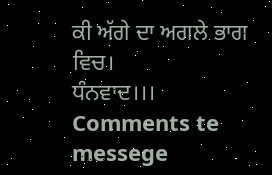ਕੀ ਅੱਗੇ ਦਾ ਅਗਲੇ ਭਾਗ ਵਿਚ।
ਧੰਨਵਾਦ।।।
Comments te messege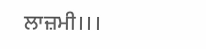ਲਾਜ਼ਮੀ।।।